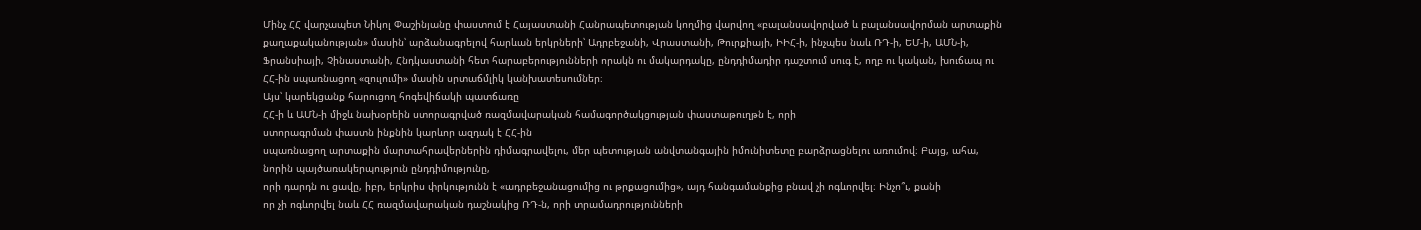Մինչ ՀՀ վարչապետ Նիկոլ Փաշինյանը փաստում է Հայաստանի Հանրապետության կողմից վարվող «բալանսավորված և բալանսավորման արտաքին քաղաքականության» մասին՝ արձանագրելով հարևան երկրների՝ Ադրբեջանի, Վրաստանի, Թուրքիայի, ԻԻՀ-ի, ինչպես նաև ՌԴ-ի, ԵՄ-ի, ԱՄՆ-ի, Ֆրանսիայի, Չինաստանի, Հնդկաստանի հետ հարաբերությունների որակն ու մակարդակը, ընդդիմադիր դաշտում սուգ է, ողբ ու կական, խուճապ ու ՀՀ-ին սպառնացող «զուլումի» մասին սրտաճմլիկ կանխատեսումներ։
Այս՝ կարեկցանք հարուցող հոգեվիճակի պատճառը
ՀՀ-ի և ԱՄՆ-ի միջև նախօրեին ստորագրված ռազմավարական համագործակցության փաստաթուղթն է, որի
ստորագրման փաստն ինքնին կարևոր ազդակ է ՀՀ-ին
սպառնացող արտաքին մարտահրավերներին դիմագրավելու, մեր պետության անվտանգային իմունիտետը բարձրացնելու առումով։ Բայց, ահա, նորին պայծառակերպություն ընդդիմությունը,
որի դարդն ու ցավը, իբր, երկրիս փրկությունն է «ադրբեջանացումից ու թրքացումից», այդ հանգամանքից բնավ չի ոգևորվել։ Ինչո՞ւ, քանի
որ չի ոգևորվել նաև ՀՀ ռազմավարական դաշնակից ՌԴ-ն, որի տրամադրությունների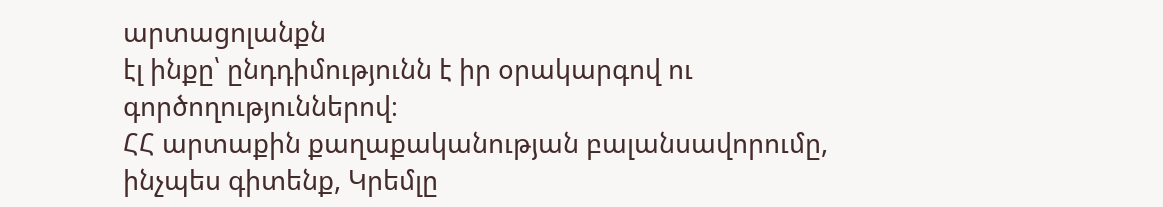արտացոլանքն
էլ ինքը՝ ընդդիմությունն է իր օրակարգով ու
գործողություններով։
ՀՀ արտաքին քաղաքականության բալանսավորումը, ինչպես գիտենք, Կրեմլը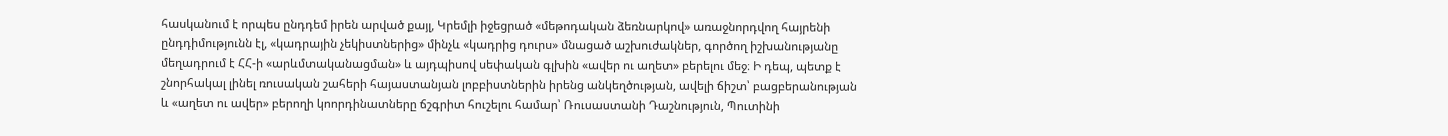հասկանում է որպես ընդդեմ իրեն արված քայլ, Կրեմլի իջեցրած «մեթոդական ձեռնարկով» առաջնորդվող հայրենի ընդդիմությունն էլ, «կադրային չեկիստներից» մինչև «կադրից դուրս» մնացած աշխուժակներ, գործող իշխանությանը մեղադրում է ՀՀ-ի «արևմտականացման» և այդպիսով սեփական գլխին «ավեր ու աղետ» բերելու մեջ։ Ի դեպ, պետք է շնորհակալ լինել ռուսական շահերի հայաստանյան լոբբիստներին իրենց անկեղծության, ավելի ճիշտ՝ բացբերանության և «աղետ ու ավեր» բերողի կոորդինատները ճշգրիտ հուշելու համար՝ Ռուսաստանի Դաշնություն, Պուտինի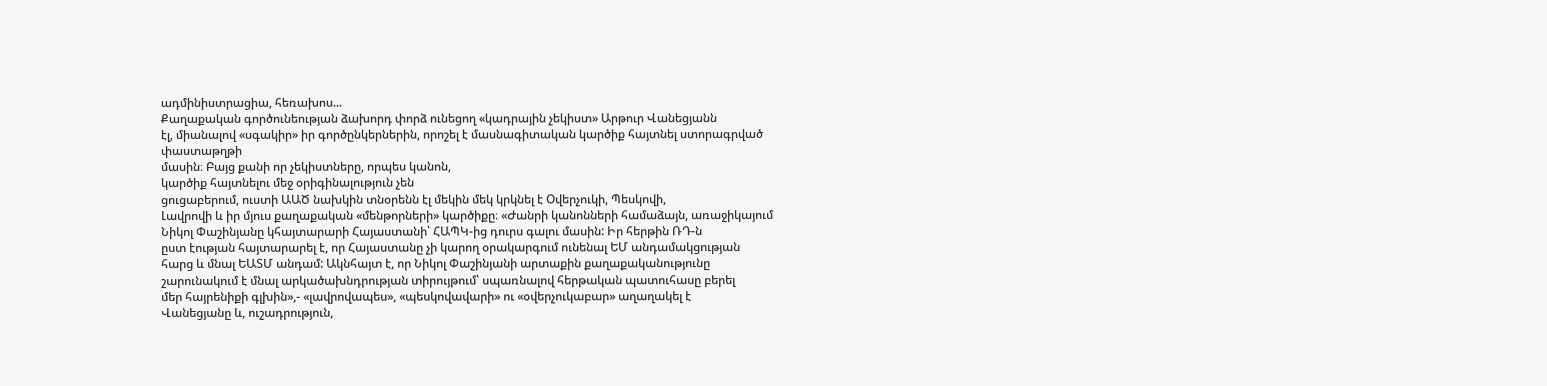ադմինիստրացիա, հեռախոս...
Քաղաքական գործունեության ձախորդ փորձ ունեցող «կադրային չեկիստ» Արթուր Վանեցյանն
էլ, միանալով «սգակիր» իր գործընկերներին, որոշել է մասնագիտական կարծիք հայտնել ստորագրված փաստաթղթի
մասին։ Բայց քանի որ չեկիստները, որպես կանոն,
կարծիք հայտնելու մեջ օրիգինալություն չեն
ցուցաբերում, ուստի ԱԱԾ նախկին տնօրենն էլ մեկին մեկ կրկնել է Օվերչուկի, Պեսկովի,
Լավրովի և իր մյուս քաղաքական «մենթորների» կարծիքը։ «Ժանրի կանոնների համաձայն, առաջիկայում
Նիկոլ Փաշինյանը կհայտարարի Հայաստանի՝ ՀԱՊԿ-ից դուրս գալու մասին: Իր հերթին ՌԴ-ն
ըստ էության հայտարարել է, որ Հայաստանը չի կարող օրակարգում ունենալ ԵՄ անդամակցության
հարց և մնալ ԵԱՏՄ անդամ: Ակնհայտ է, որ Նիկոլ Փաշինյանի արտաքին քաղաքականությունը
շարունակում է մնալ արկածախնդրության տիրույթում՝ սպառնալով հերթական պատուհասը բերել
մեր հայրենիքի գլխին»,- «լավրովապես», «պեսկովավարի» ու «օվերչուկաբար» աղաղակել է
Վանեցյանը և, ուշադրություն,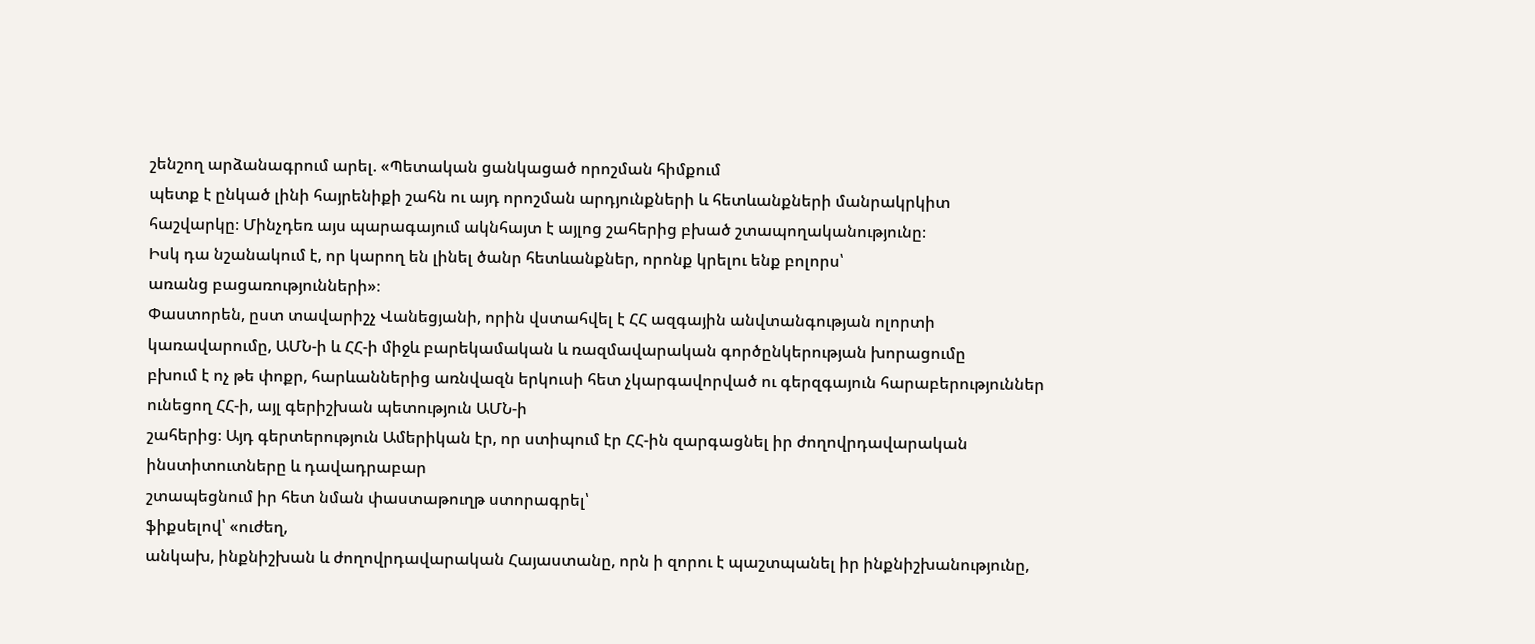շենշող արձանագրում արել. «Պետական ցանկացած որոշման հիմքում
պետք է ընկած լինի հայրենիքի շահն ու այդ որոշման արդյունքների և հետևանքների մանրակրկիտ
հաշվարկը։ Մինչդեռ այս պարագայում ակնհայտ է այլոց շահերից բխած շտապողականությունը։
Իսկ դա նշանակում է, որ կարող են լինել ծանր հետևանքներ, որոնք կրելու ենք բոլորս՝
առանց բացառությունների»։
Փաստորեն, ըստ տավարիշչ Վանեցյանի, որին վստահվել է ՀՀ ազգային անվտանգության ոլորտի
կառավարումը, ԱՄՆ-ի և ՀՀ-ի միջև բարեկամական և ռազմավարական գործընկերության խորացումը
բխում է ոչ թե փոքր, հարևաններից առնվազն երկուսի հետ չկարգավորված ու գերզգայուն հարաբերություններ
ունեցող ՀՀ-ի, այլ գերիշխան պետություն ԱՄՆ-ի
շահերից։ Այդ գերտերություն Ամերիկան էր, որ ստիպում էր ՀՀ-ին զարգացնել իր ժողովրդավարական
ինստիտուտները և դավադրաբար
շտապեցնում իր հետ նման փաստաթուղթ ստորագրել՝
ֆիքսելով՝ «ուժեղ,
անկախ, ինքնիշխան և ժողովրդավարական Հայաստանը, որն ի զորու է պաշտպանել իր ինքնիշխանությունը,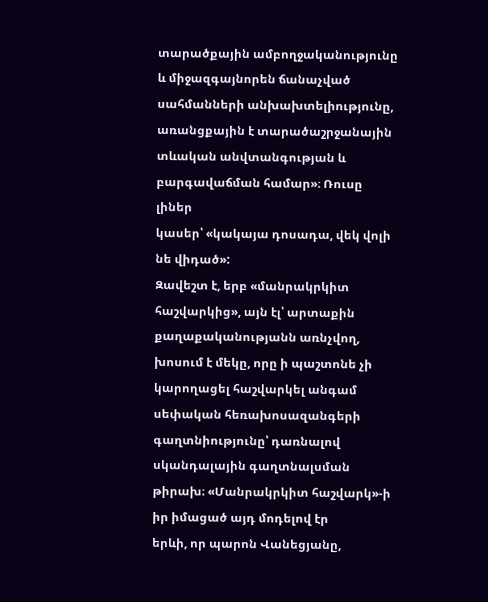տարածքային ամբողջականությունը և միջազգայնորեն ճանաչված սահմանների անխախտելիությունը,
առանցքային է տարածաշրջանային տևական անվտանգության և բարգավաճման համար»։ Ռուսը լիներ
կասեր՝ «կակայա դոսադա, վեկ վոլի նե վիդած»:
Զավեշտ է, երբ «մանրակրկիտ հաշվարկից», այն էլ՝ արտաքին քաղաքականությանն առնչվող,
խոսում է մեկը, որը ի պաշտոնե չի կարողացել հաշվարկել անգամ սեփական հեռախոսազանգերի
գաղտնիությունը՝ դառնալով սկանդալային գաղտնալսման թիրախ։ «Մանրակրկիտ հաշվարկ»-ի իր իմացած այդ մոդելով էր
երևի, որ պարոն Վանեցյանը,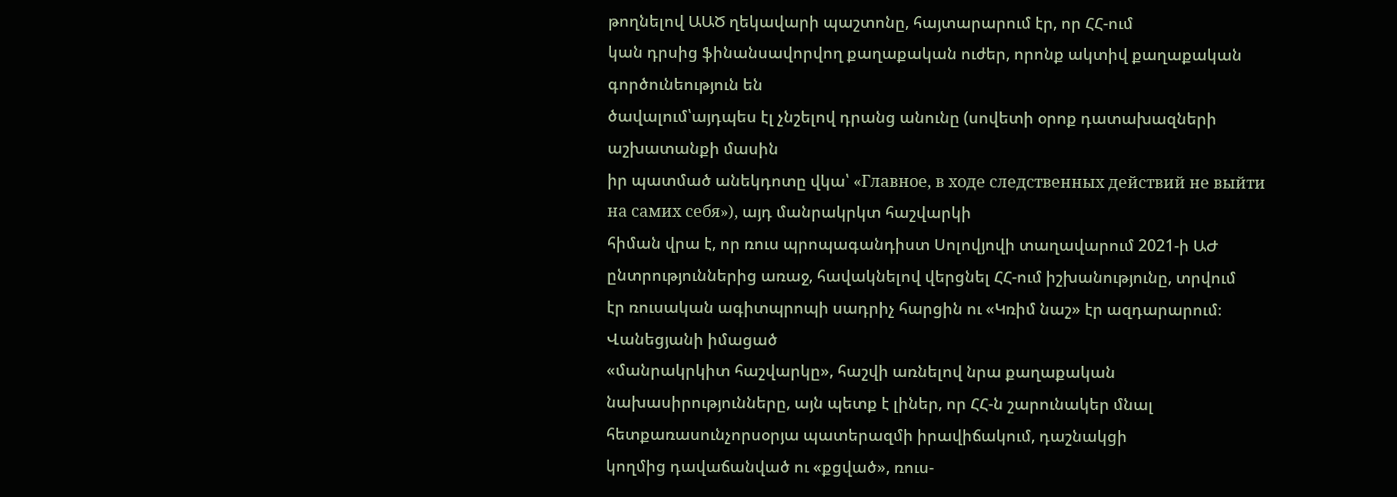թողնելով ԱԱԾ ղեկավարի պաշտոնը, հայտարարում էր, որ ՀՀ-ում
կան դրսից ֆինանսավորվող քաղաքական ուժեր, որոնք ակտիվ քաղաքական գործունեություն են
ծավալում՝այդպես էլ չնշելով դրանց անունը (սովետի օրոք դատախազների աշխատանքի մասին
իր պատմած անեկդոտը վկա՝ «Главное, в ходе следственных действий не выйти на самих себя»), այդ մանրակրկտ հաշվարկի
հիման վրա է, որ ռուս պրոպագանդիստ Սոլովյովի տաղավարում 2021-ի ԱԺ ընտրություններից առաջ, հավակնելով վերցնել ՀՀ-ում իշխանությունը, տրվում
էր ռուսական ագիտպրոպի սադրիչ հարցին ու «Կռիմ նաշ» էր ազդարարում։ Վանեցյանի իմացած
«մանրակրկիտ հաշվարկը», հաշվի առնելով նրա քաղաքական նախասիրությունները, այն պետք է լիներ, որ ՀՀ-ն շարունակեր մնալ հետքառասունչորսօրյա պատերազմի իրավիճակում, դաշնակցի
կողմից դավաճանված ու «քցված», ռուս-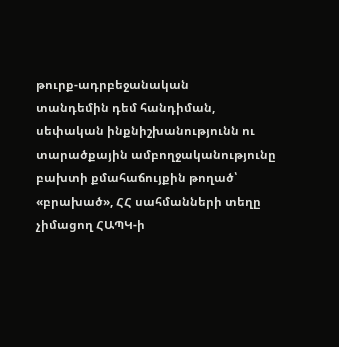թուրք-ադրբեջանական
տանդեմին դեմ հանդիման, սեփական ինքնիշխանությունն ու տարածքային ամբողջականությունը
բախտի քմահաճույքին թողած՝ «բրախած», ՀՀ սահմանների տեղը չիմացող ՀԱՊԿ-ի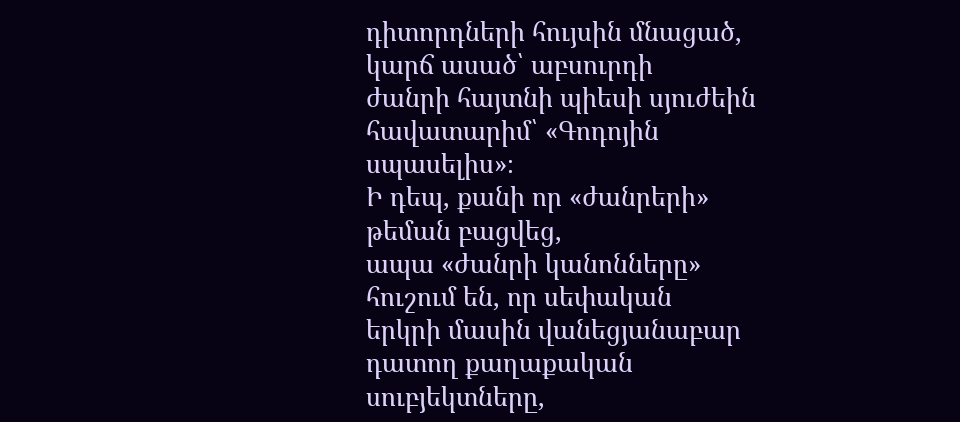դիտորդների հույսին մնացած, կարճ ասած՝ աբսուրդի
ժանրի հայտնի պիեսի սյուժեին հավատարիմ՝ «Գոդոյին սպասելիս»։
Ի դեպ, քանի որ «ժանրերի» թեման բացվեց,
ապա «ժանրի կանոնները» հուշում են, որ սեփական
երկրի մասին վանեցյանաբար դատող քաղաքական սուբյեկտները,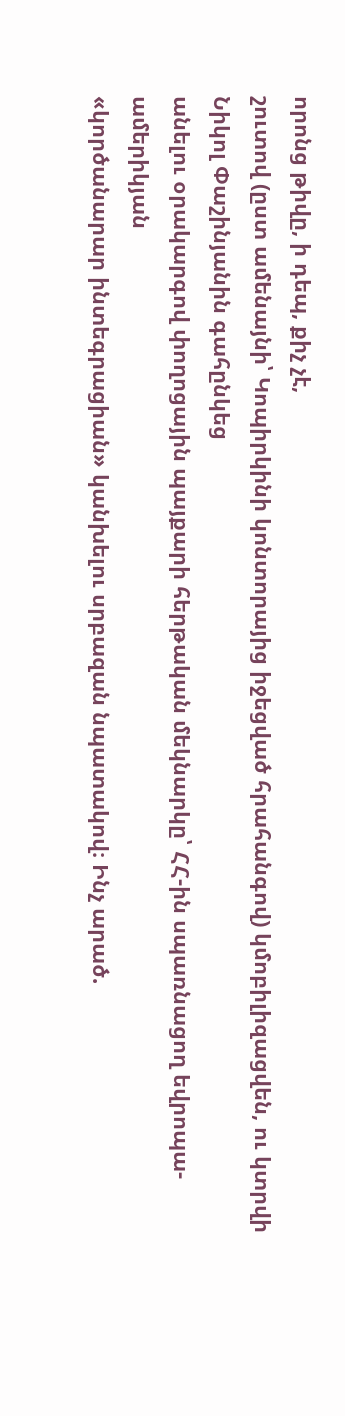որոնց թիվը, ի դեպ, քիչ չէ,
շուտով (ըստ ամենայնի՝ Կոպիրկինի կոնտորայից իջեցված հրահանգով) կմոբիլիզացվեն, ու կտրվի Նիկոլ Փաշինյանին գահընկեց
անելու օրակարգով փողոցային պայքարի հերթական մեկնարկը՝ ՀՀ-ին սպառնացող եվրոպա-ամերիկյան
«կործանարար ինտեգրացիան» կանխելու սրբազան նպատակով։ Ինչ արած.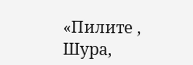«Пилите , Шура,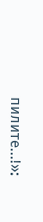пилите...!»։